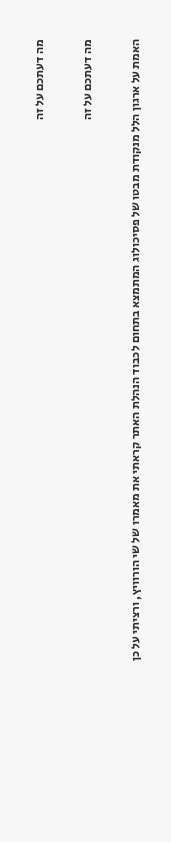מה דעתכם על זה

מה דעתכם על זה

האמת על ארגון הלל מנקודת מבטו של פסיכולוג המתמצא בתחום לכבוד הנהלת האתר קראתי את מאמרו של שי הורוויץ, ורציתי על כן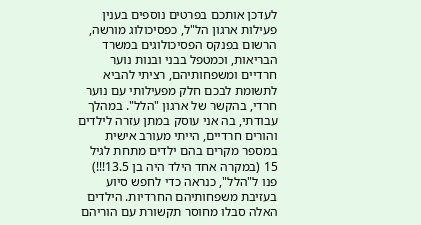לעדכן אותכם בפרטים נוספים בענין פעילות ארגון הל"ל, כפסיכולוג מורשה, הרשום בפנקס הפסיכולוגים במשרד הבריאות, וכמטפל בבני ובנות נוער חרדיים ומשפחותיהם, רציתי להביא לתשומת לבכם חלק מפעילותי עם נוער חרדי, בהקשר של ארגון "הלל". במהלך עבודתי, בה אני עוסק במתן עזרה לילדים והורים חרדיים, הייתי מעורב אישית במספר מקרים בהם ילדים מתחת לגיל 15 (במקרה אחד הילד היה בן 13.5!!!) פנו ל"הלל", כנראה כדי לחפש סיוע בעזיבת משפחותיהם החרדיות. הילדים האלה סבלו מחוסר תקשורת עם הוריהם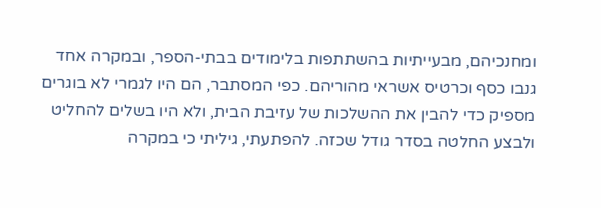ומחנכיהם, מבעייתיות בהשתתפות בלימודים בבתי-הספר, ובמקרה אחד גנבו כסף וכרטיס אשראי מהוריהם. כפי המסתבר, הם היו לגמרי לא בוגרים מספיק כדי להבין את ההשלכות של עזיבת הבית, ולא היו בשלים להחליט ולבצע החלטה בסדר גודל שכזה. להפתעתי, גיליתי כי במקרה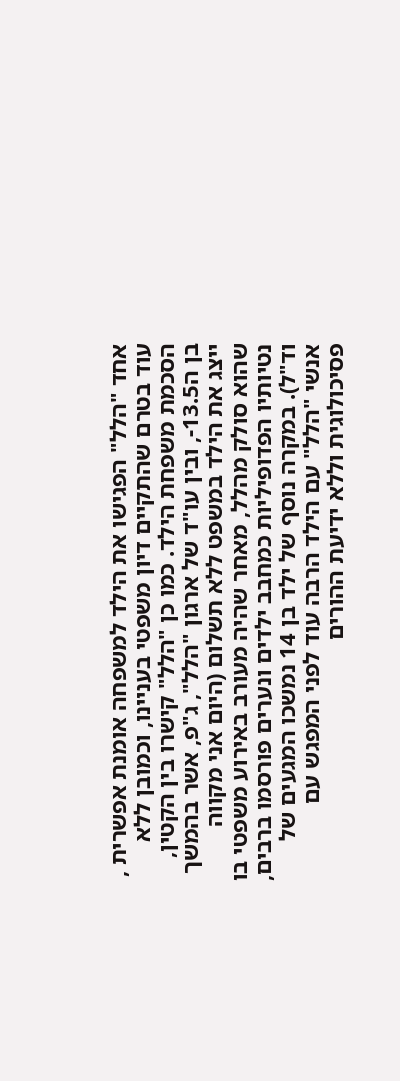אחד "הלל" הפגישו את הילד למשפחה אומנת אפשרית , עוד בטרם שהתקיים דיון משפטי בעניינו, וכמובן ללא הסכמת משפחת הילד. כמו כן "הלל" קישרו בין הקטין, בן ה13.5-, ובין עו"ד של ארגון "הלל", ג"פ, אשר בהמשך ייצג את הילד במשפט ללא תשלום (היום אני מקווה שהוא סולק מהלל, מאחר שהיה מעורב באירוע משפטי בו נטיותיו הפדופיליות כמחבב ילדים ונערים פורסמו ברבים, וד"ל). במקרה נוסף של ילד בן 14 נמשכו המגעים של אנשי "הלל" עם הילד הרבה עוד לפני המפגש עם פסיכולוגית וללא ידיעת ההורים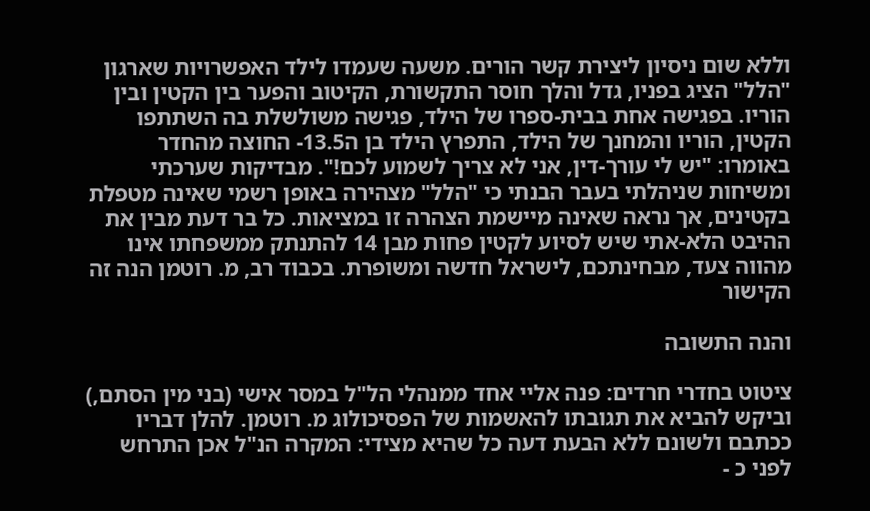וללא שום ניסיון ליצירת קשר הורים. משעה שעמדו לילד האפשרויות שארגון "הלל" הציג בפניו, גדל והלך חוסר התקשורת, הקיטוב והפער בין הקטין ובין הוריו. בפגישה אחת בבית-ספרו של הילד, פגישה משולשלת בה השתתפו הקטין, הוריו והמחנך של הילד, התפרץ הילד בן ה13.5- החוצה מהחדר באומרו: "יש לי עורך-דין, אני לא צריך לשמוע לכם!". מבדיקות שערכתי ומשיחות שניהלתי בעבר הבנתי כי "הלל" מצהירה באופן רשמי שאינה מטפלת בקטינים, אך נראה שאינה מיישמת הצהרה זו במציאות. כל בר דעת מבין את ההיבט הלא-אתי שיש לסיוע לקטין פחות מבן 14 להתנתק ממשפחתו אינו מהווה צעד, מבחינתכם, לישראל חדשה ומשופרת. בכבוד רב, מ. רוטמן הנה זה הקישור

והנה התשובה

ציטוט בחדרי חרדים: פנה אליי אחד ממנהלי הל"ל במסר אישי (בני מין הסתם,) וביקש להביא את תגובתו להאשמות של הפסיכולוג מ. רוטמן. להלן דבריו ככתבם ולשונם ללא הבעת דעה כל שהיא מצידי: המקרה הנ"ל אכן התרחש לפני כ -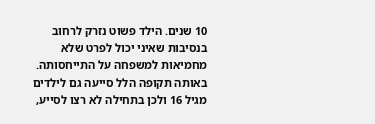10 שנים. הילד פשוט נזרק לרחוב בנסיבות שאיני יכול לפרט שלא מחמיאות למשפחה על התייחסותה. באותה תקופה הלל סייעה גם לילדים מגיל 16 ולכן בתחילה לא רצו לסייע,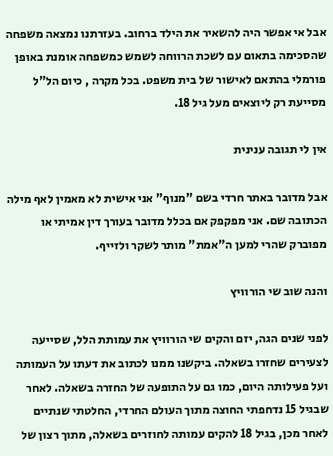אבל אי אפשר היה להשאיר את הילד ברחוב. בעזרתנו נמצאה משפחה שהסכימה בתאום עם לשכת הרווחה לשמש כמשפחה אומנת באופן פורמלי בהתאם לאישור של בית משפט. בכל מקרה , כיום הל"ל מסייעת רק ליוצאים מעל גיל 18.

אין לי תגובה ענינית

אבל מדובר באתר חרדי בשם "מנוף" אני אישית לא מאמין לאף מילה הכתובה שם. אני מפקפק אם בכלל מדובר בעורך דין אמיתי או מפוברק שהרי למען ה"אמת" מותר לשקר ולזייף.

והנה שוב שי הורוויץ

לפני שנים הגה, יזם והקים שי הורוויץ את עמותת הלל, שסייעה לצעירים שחזרו בשאלה. ביקשנו ממנו לכתוב את דעתו על העמותה ועל פעילותה היום, כמו גם על התופעה של החזרה בשאלה. לאחר שבגיל 15 נדחפתי החוצה מתוך העולם החרדי, החלטתי שנתיים לאחר מכן, בגיל 18 להקים עמותה לחוזרים בשאלה, מתוך רצון של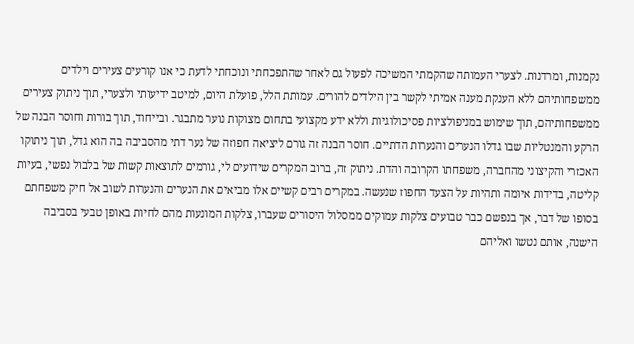נקמנות, ומרדנות. לצערי העמותה שהקמתי המשיכה לפעול גם לאחר שהתפכחתי ונוכחתי לדעת כי אנו קורעים צעירים וילדים ממשפחותיהם ללא הענקת מענה אמיתי לקשר בין הילדים להורים. עמותת הלל, פועלת היום, למיטב ידיעותי ולצערי, תוך ניתוק צעירים ממשפחותיהם, תוך שימוש במניפולציות פסיכולוגיות וללא ידע מקצועי בתחום מצוקות נוער מתבגר. ובייחוד, תוך בורות וחוסר הבנה של הרקע והמנטליות שבו גדלו הנערים והנערות הדתיים. חוסר הבנה זה גורם ליציאה חפוזה של נער דתי מהסביבה בה הוא גדל, תוך ניתוקו האכזרי והקיצוני מהחברה, משפחתו הקרובה והדת. ניתוק זה, ברוב המקרים שידועים לי, גורמים לתוצאות קשות של בלבול נפשי, בעיות קליטה, בדידות איומה ותהיות על הצעד החפוז שנעשה. במקרים רבים קשיים אלו מביאים את הנערים והנערות לשוב אל חיק משפחתם בסופו של דבר, אך בנפשם כבר טבועים צלקות עמוקים ממסלול היסורים שעברו, צלקות המונעות מהם לחיות באופן טבעי בסביבה הישנה, אותם נטשו ואליהם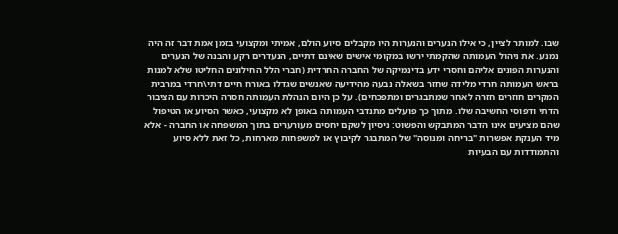שבו. למותר לציין, כי אילו הנערים והנערות היו מקבלים סיוע הולם, אמיתי ומקצועי בזמן אמת דבר זה היה נמנע. את ניהול העמותה שהקמתי ירשו במקומי אישים שאינם דתיים, הנעדרים רקע והבנה של הנערים והנערות הפונים אליהם וחסרי ידע בדינמיקה של החברה החרדית (חברי הלל החילונים החליטו שלא למנות בראש העמותה חרדי מלידה שחזר בשאלה נבעה מהידיעה שאנשים שגדלו באורח חיים דתי\חרדי במרבית המקרים חוזרים חזרה לאחר שמתבגרים ומתפכחים). על כן היום הנהלת העמותה חסרה היכרות עם הציבור הדתי ודפוסי החשיבה שלו. מתוך כך פועלים מתנדבי העמותה באופן לא מקצועי, כאשר הסיוע או הטיפול שהם מציעים אינו הדבר המתבקש והפשוט: ניסיון לשקם יחסים מעורערים בתוך המשפחה או החברה - אלא מיד הענקת אפשרות "בריחה ומנוסה" של המתבגר לקיבוץ או למשפחות מארחות, כל זאת ללא סיוע והתמודדות עם הבעיות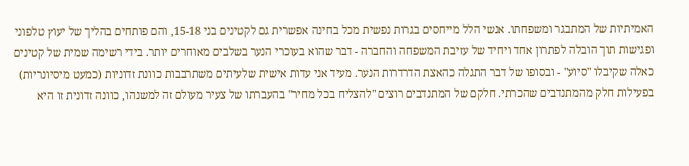האמיתיות של המתבגר ומשפחתו. אנשי הלל מייחסים בגרות נפשית מכל בחינה אפשרית גם לקטינים בני 15-18, והם פותחים בהליך של יעוץ טלפוני ופגישות תוך הובלה לפתרון אחד ויחיד של עזיבת המשפחה והחברה - דבר שהוא בעוכרי הנער בשלבים מאוחרים יותר. בידי רשימה שמית של קטינים כאלה שקיבלו "סיוע" - ובסופו של דבר התגלה כהאצת הדרדרות הנער. מעיד אני עדות אישית שלעיתים משתרבבות כוונת זדוניות (כמעט מיסיונריות) בפעילות חלק מהמתנדבים שהכרתי. חלקם של המתנדבים רוצים "להצליח בכל מחיר" בהעברתו של צעיר מעולם זה למשנהו, כוונה זדונית זו היא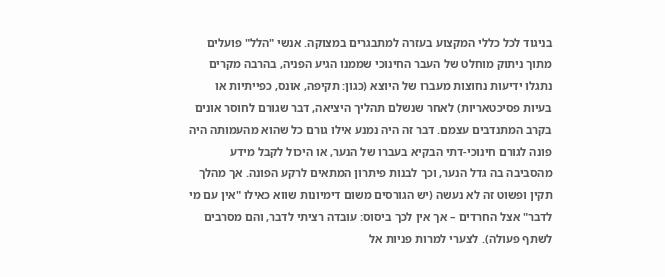בניגוד לכל כללי המקצוע בעזרה למתבגרים במצוקה. אנשי "הלל" פועלים מתוך ניתוק מוחלט של העבר החינוכי שממנו הגיע הפניה, בהרבה מקרים נתגלו ידיעות נחוצות מעברו של היוצא (כגון: תקיפה, אונס, כפייתיות או בעיות פסיכטאריות) לאחר שנשלם תהליך היציאה, דבר שגורם לחוסר אונים בקרב המתנדבים עצמם. דבר זה היה נמנע אילו גורם כל שהוא מהעמותה היה פונה לגורם חינוכי-דתי הבקיא בעברו של הנער, או היכול לקבל מידע מהסביבה בה גדל הנער, וכך לבנות פיתרון המתאים לרקע הפונה. אך מהלך תקין ופשוט זה לא נעשה (יש הגורסים משום דימיונות שווא כאילו "אין עם מי לדבר" אצל החרדים – אך אין לכך ביסוס: עובדה רציתי לדבר, והם מסרבים לשתף פעולה). לצערי למרות פניות אל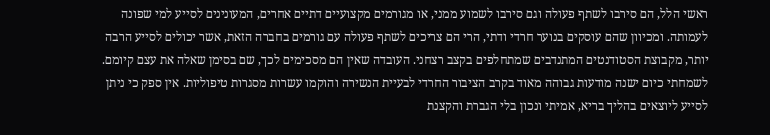ראשי הלל, הם סירבו לשתף פעולה וגם סירבו לשמוע ממני, או מגורמים מקצועיים דתיים אחרים, המעונינים לסייע למי שפונה לעמותה. ומכיוון שהם עוסקים בנוער חרדי ודתי, הרי הם צריכים לשתף פעולה עם גורמים בחברה הזאת, אשר יכולים לסייע הרבה יותר, מקבוצת הסטודנטים המתנדבים שמתחלפים בקצב רצחני. העובדה שאין הם מסכימים לכך, שם בסימן שאלה את עצם קיומם. לשמחתי כיום ישנה מודעות גבוהה מאוד בקרב הציבור החרדי לבעיית הנשירה והוקמו עשרות מסגרות טיפוליות. אין ספק כי ניתן לסייע ליוצאים בהליך בריא, אמיתי ונכון בלי הגברת והקצנת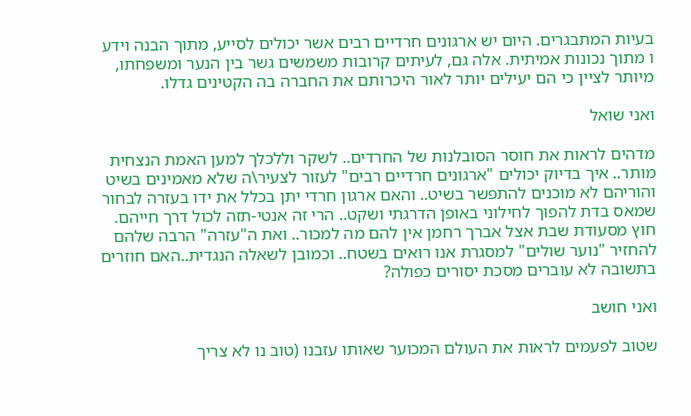בעיות המתבגרים. היום יש ארגונים חרדיים רבים אשר יכולים לסייע, מתוך הבנה וידע ו מתוך נכונות אמיתית. אלה גם, לעיתים קרובות משמשים גשר בין הנער ומשפחתו, מיותר לציין כי הם יעילים יותר לאור היכרותם את החברה בה הקטינים גדלו.

ואני שואל

מדהים לראות את חוסר הסובלנות של החרדים.. לשקר וללכלך למען האמת הנצחית מותר.. איך בדיוק יכולים "ארגונים חרדיים רבים" לעזור לצעיר\ה שלא מאמינים בשיט והוריהם לא מוכנים להתפשר בשיט.. והאם ארגון חרדי יתן בכלל את ידו בעזרה לבחור שמאס בדת להפוך לחילוני באופן הדרגתי ושקט.. הרי זה אנטי-תזה לכול דרך חייהם. חוץ מסעודת שבת אצל אברך רחמן אין להם מה למכור.. ואת ה"עזרה" הרבה שלהם להחזיר "נוער שולים" למסגרת אנו רואים בשטח.. וכמובן לשאלה הנגדית..האם חוזרים בתשובה לא עוברים מסכת יסורים כפולה?

ואני חושב

שטוב לפעמים לראות את העולם המכוער שאותו עזבנו (טוב נו לא צריך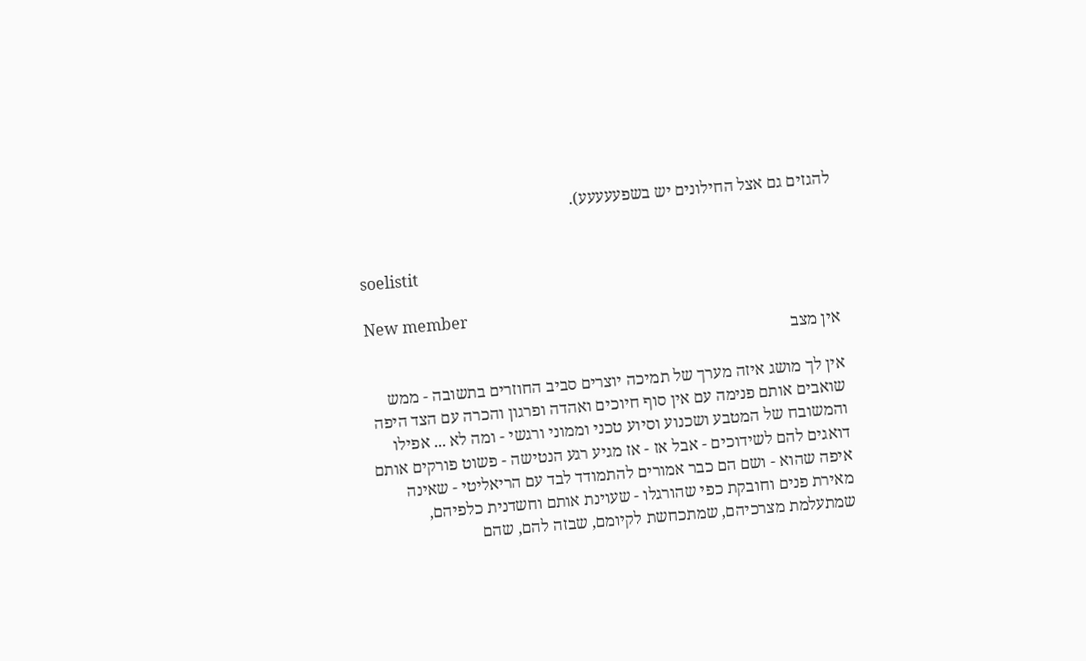להגזים גם אצל החילונים יש בשפעעעעע).


soelistit

New member
אין מצב

אין לך מושג איזה מערך של תמיכה יוצרים סביב החוזרים בתשובה - ממש שואבים אותם פנימה עם אין סוף חיוכים ואהדה ופרגון והכרה עם הצד היפה והמשובח של המטבע ושכנוע וסיוע טכני וממוני ורגשי - ומה לא ... אפילו דואגים להם לשידוכים - אבל אז - אז מגיע רגע הנטישה - פשוט פורקים אותם איפה שהוא - ושם הם כבר אמורים להתמודד לבד עם הריאליטי - שאינה מאירת פנים וחובקת כפי שהורגלו - שעוינת אותם וחשדנית כלפיהם, שמתעלמת מצרכיהם, שמתכחשת לקיומם, שבזה להם, שהם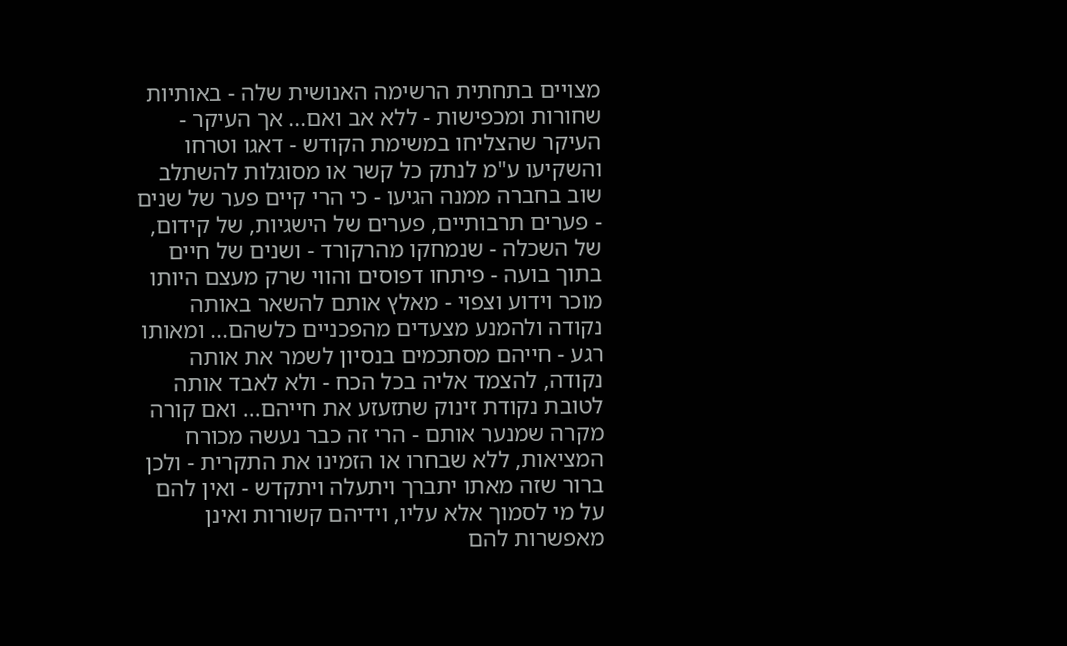מצויים בתחתית הרשימה האנושית שלה - באותיות שחורות ומכפישות - ללא אב ואם... אך העיקר - העיקר שהצליחו במשימת הקודש - דאגו וטרחו והשקיעו ע"מ לנתק כל קשר או מסוגלות להשתלב שוב בחברה ממנה הגיעו - כי הרי קיים פער של שנים - פערים תרבותיים, פערים של הישגיות, של קידום, של השכלה - שנמחקו מהרקורד - ושנים של חיים בתוך בועה - פיתחו דפוסים והווי שרק מעצם היותו מוכר וידוע וצפוי - מאלץ אותם להשאר באותה נקודה ולהמנע מצעדים מהפכניים כלשהם... ומאותו רגע - חייהם מסתכמים בנסיון לשמר את אותה נקודה, להצמד אליה בכל הכח - ולא לאבד אותה לטובת נקודת זינוק שתזעזע את חייהם... ואם קורה מקרה שמנער אותם - הרי זה כבר נעשה מכורח המציאות, ללא שבחרו או הזמינו את התקרית - ולכן ברור שזה מאתו יתברך ויתעלה ויתקדש - ואין להם על מי לסמוך אלא עליו, וידיהם קשורות ואינן מאפשרות להם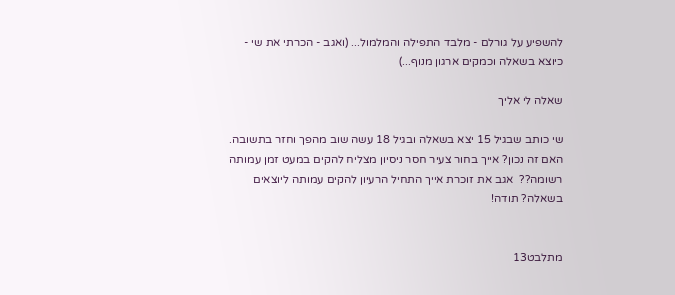להשפיע על גורלם - מלבד התפילה והמלמול... (ואגב - הכרתי את שי - כיוצא בשאלה וכמקים ארגון מנוף...)

שאלה לי אליך

שי כותב שבגיל 15 יצא בשאלה ובגיל 18 עשה שוב מהפך וחזר בתשובה. האם זה נכון? אייך בחור צעיר חסר ניסיון מצליח להקים במעט זמן עמותה רשומה??  אגב את זוכרת אייך התחיל הרעיון להקים עמותה ליוצאים בשאלה? תודה!


מתלבט13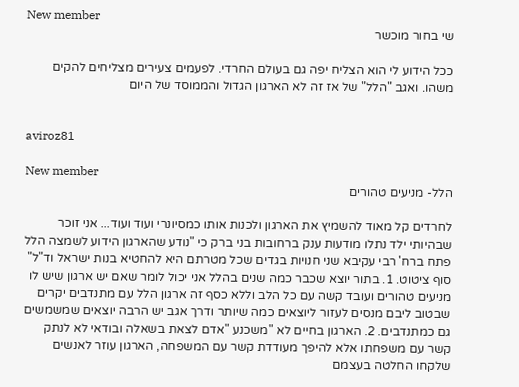New member
שי בחור מוכשר

ככל הידוע לי הוא הצליח יפה גם בעולם החרדי. לפעמים צעירים מצליחים להקים משהו. ואגב "הלל" של אז זה לא הארגון הגדול והממוסד של היום


aviroz81

New member
הלל- מניעים טהורים

לחרדים קל מאוד להשמיץ את הארגון ולכנות אותו כמסיונרי ועוד ועוד... אני זוכר שבהיותי ילד נתלו מודעות ענק ברחובות בני ברק כי "נודע שהארגון הידוע לשמצה הלל פתח ברח' רבי עקיבא שני חנויות בגדים שכל מטרתם היא להחטיא בנות ישראל וד"ל" סוף ציטוט. 1. בתור יוצא שכבר כמה שנים בהלל אני יכול לומר שאם יש ארגון שיש לו מניעים טהורים ועובד קשה עם כל הלב וללא כסף זה ארגון הלל עם מתנדבים יקרים שבטוב ליבם מנסים לעזור ליוצאים כמה שיותר ודרך אגב יש הרבה יוצאים שמשמשים גם כמתנדבים. 2. הארגון בחיים לא "משכנע "אדם לצאת בשאלה ובודאי לא לנתק קשר עם משפחתו אלא להיפך מעודדת קשר עם המשפחה, הארגון עוזר לאנשים שלקחו החלטה בעצמם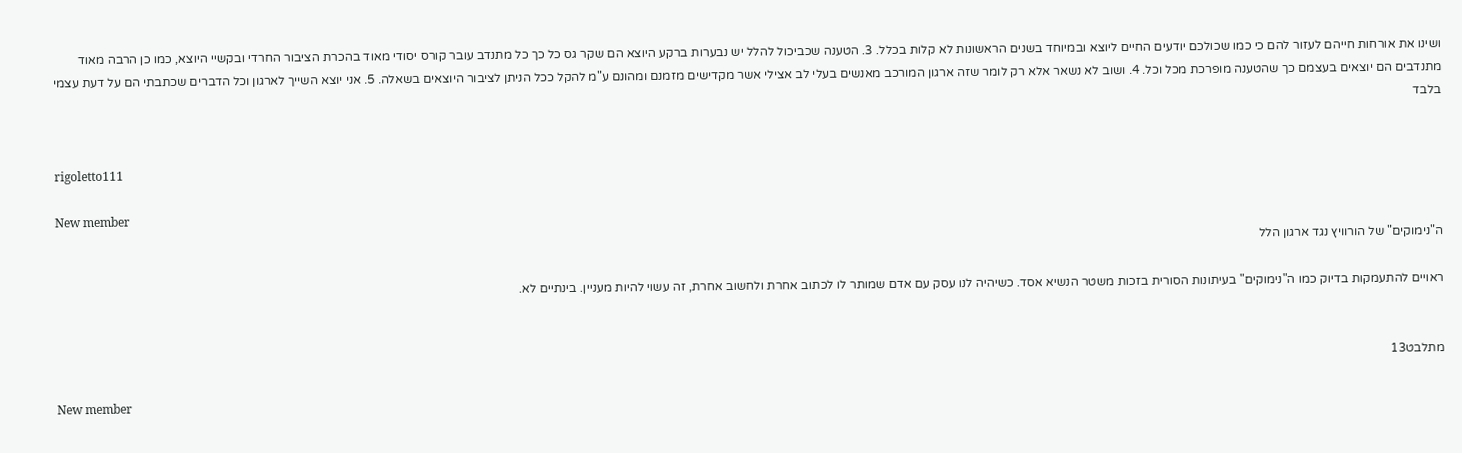ושינו את אורחות חייהם לעזור להם כי כמו שכולכם יודעים החיים ליוצא ובמיוחד בשנים הראשונות לא קלות בכלל. 3. הטענה שכביכול להלל יש נבערות ברקע היוצא הם שקר גס כל כך כל מתנדב עובר קורס יסודי מאוד בהכרת הציבור החרדי ובקשיי היוצא, כמו כן הרבה מאוד מתנדבים הם יוצאים בעצמם כך שהטענה מופרכת מכל וכל. 4. ושוב לא נשאר אלא רק לומר שזה ארגון המורכב מאנשים בעלי לב אצילי אשר מקדישים מזמנם ומהונם ע"מ להקל ככל הניתן לציבור היוצאים בשאלה. 5. אני יוצא השייך לארגון וכל הדברים שכתבתי הם על דעת עצמי בלבד


rigoletto111

New member
ה"נימוקים" של הורוויץ נגד ארגון הלל

ראויים להתעמקות בדיוק כמו ה"נימוקים" בעיתונות הסורית בזכות משטר הנשיא אסד. כשיהיה לנו עסק עם אדם שמותר לו לכתוב אחרת ולחשוב אחרת, זה עשוי להיות מעניין. בינתיים לא.


מתלבט13

New member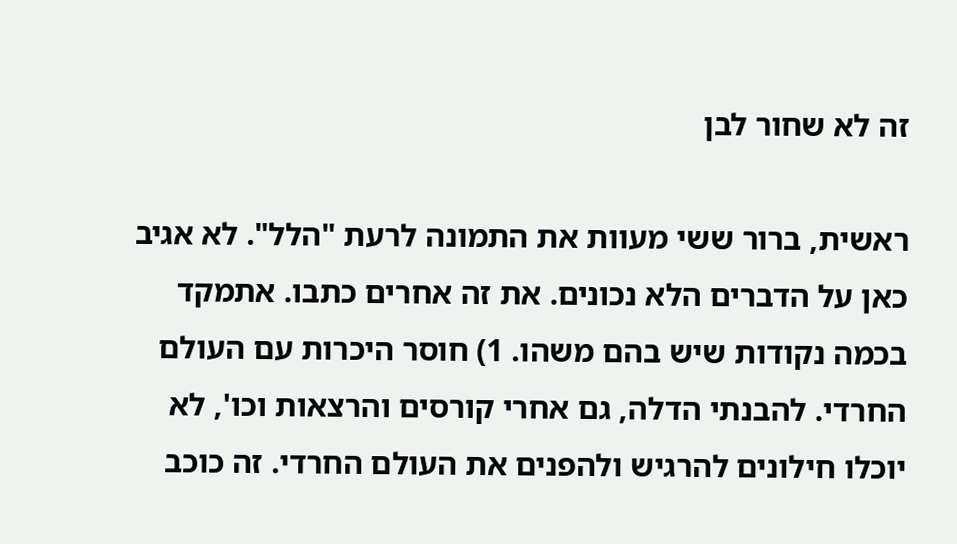זה לא שחור לבן

ראשית, ברור ששי מעוות את התמונה לרעת "הלל". לא אגיב כאן על הדברים הלא נכונים. את זה אחרים כתבו. אתמקד בכמה נקודות שיש בהם משהו. 1) חוסר היכרות עם העולם החרדי. להבנתי הדלה, גם אחרי קורסים והרצאות וכו', לא יוכלו חילונים להרגיש ולהפנים את העולם החרדי. זה כוכב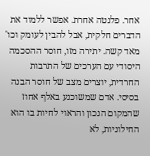אחר. פלנטה אחרת. אפשר ללמוד את הדברים חלקית, אבל להבין לעומק וכו' מאד קשה. יתירה מזו, חוסר ההסכמה היסודי עם הערכים של התרבות החרדית, יוצרים מצב של חוסר הבנה בסיסי. אדם שמשוכנע באלף אחוז שהמקום הנכון והראוי לחיות בו הוא החילוניות, לא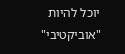יוכל להיות "אוביקטיבי"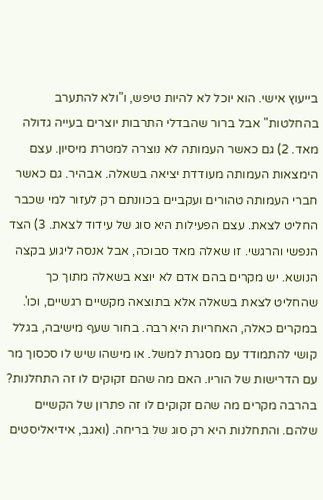בייעוץ אישי. הוא יוכל לא להיות טיפש, ו"ולא להתערב בהחלטות" אבל ברור שהבדלי התרבות יוצרים בעייה גדולה מאד. 2) גם כאשר העמותה לא נוצרה למטרת מיסיון. עצם הימצאות העמותה מעודדת יציאה בשאלה. אבהיר. גם כאשר חברי העמותה טהורים ועקביים בכוונתם רק לעזור למי שכבר החליט לצאת. עצם הפעילות היא סוג של עידוד לצאת. 3) הצד הנפשי והרגשי. זו שאלה מאד סבוכה, אבל אנסה ליגוע בקצה הנושא. יש מקרים בהם אדם לא יוצא בשאלה מתוך כך שהחליט לצאת בשאלה אלא בתוצאה מקשיים רגשיים, וכו'. במקרים כאלה, האחריות היא רבה. בחור שעף מישיבה, בגלל קושי להתמודד עם מסגרת למשל. או מישהו שיש לו סכסוך מר עם הדרישות של הוריו. האם מה שהם זקוקים לו זה התחלנות? בהרבה מקרים מה שהם זקוקים לו זה פתרון של הקשיים שלהם. והתחלנות היא רק סוג של בריחה. (ואגב, אידיאליסטים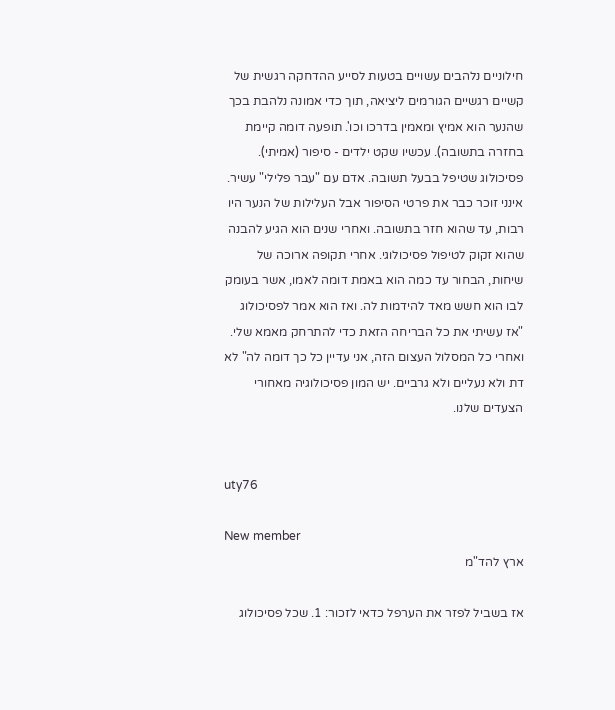חילוניים נלהבים עשויים בטעות לסייע ההדחקה רגשית של קשיים רגשיים הגורמים ליציאה, תוך כדי אמונה נלהבת בכך שהנער הוא אמיץ ומאמין בדרכו וכו'. תופעה דומה קיימת בחזרה בתשובה). עכשיו שקט ילדים - סיפור (אמיתי). פסיכולוג שטיפל בבעל תשובה. אדם עם "עבר פלילי" עשיר. אינני זוכר כבר את פרטי הסיפור אבל העלילות של הנער היו רבות, עד שהוא חזר בתשובה. ואחרי שנים הוא הגיע להבנה שהוא זקוק לטיפול פסיכולוגי. אחרי תקופה ארוכה של שיחות, הבחור עד כמה הוא באמת דומה לאמו, אשר בעומק לבו הוא חשש מאד להידמות לה. ואז הוא אמר לפסיכולוג "אז עשיתי את כל הבריחה הזאת כדי להתרחק מאמא שלי. ואחרי כל המסלול העצום הזה, אני עדיין כל כך דומה לה" לא דת ולא נעליים ולא גרביים. יש המון פסיכולוגיה מאחורי הצעדים שלנו.


uty76

New member
ארץ להד"מ

אז בשביל לפזר את הערפל כדאי לזכור: 1. שכל פסיכולוג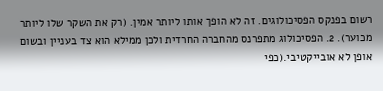רשום בפנקס הפסיכולוגים. זה לא הופך אותו ליותר אמין. (רק את השקר שלו ליותר מכוער). 2. הפסיכולוג מתפרנס מהחברה החרדית ולכן ממילא הוא צד בעניין ובשום אופן לא אובייקטיבי.(כפי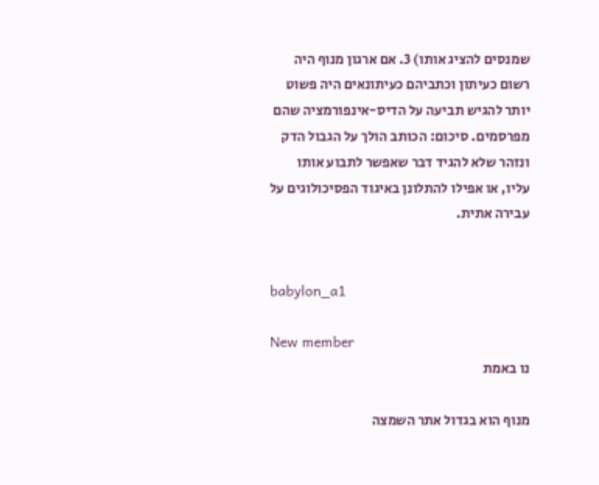שמנסים להציג אותו) 3. אם ארגון מנוף היה רשום כעיתון וכתביהם כעיתונאים היה פשוט יותר להגיש תביעה על הדיס-אינפורמציה שהם מפרסמים. סיכום: הכותב הולך על הגבול הדק ונזהר שלא להגיד דבר שאפשר לתבוע אותו עליו, או אפילו להתלונן באיגוד הפסיכולוגים על עבירה אתית.


babylon_a1

New member
נו באמת

מנוף הוא בגדול אתר השמצה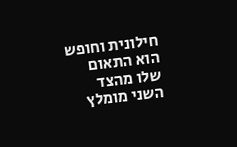חילונית וחופש הוא התאום שלו מהצד השני מומלץ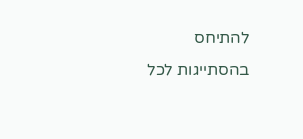להתיחס בהסתייגות לכל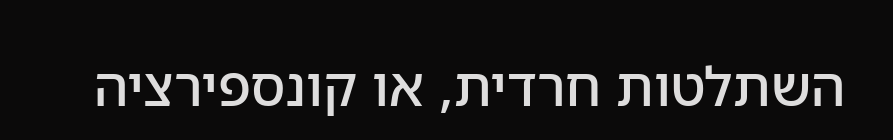השתלטות חרדית, או קונספירציה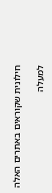חילונית שקוראים באתרים האלה

למעלה